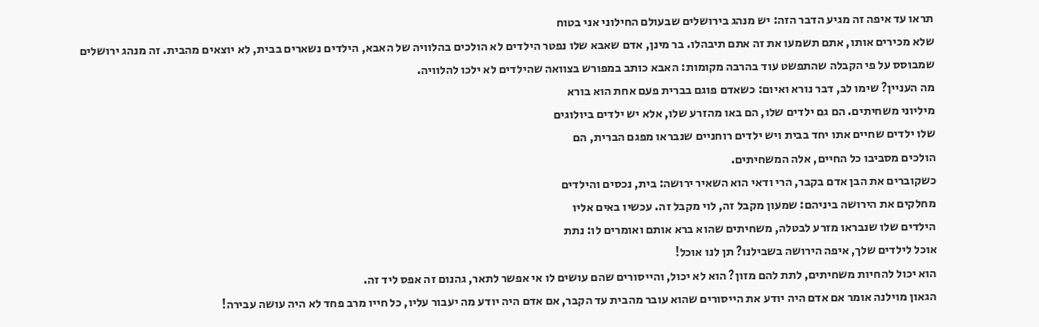תראו עד איפה זה מגיע הדבר הזה: יש מנהג בירושלים שבעולם החילוני אני בטוח
שלא מכירים אותו, אתם תשמעו את זה אתם תיבהלו. בר מינן, אדם שאבא שלו נפטר הילדים לא הולכים בהלוויה של האבא, הילדים נשארים בבית, לא יוצאים מהבית. זה מנהג ירושלים שמבוסס על פי הקבלה שהתפשט עוד בהרבה מקומות: האבא כותב במפורש בצוואה שהילדים לא ילכו להלוויה.
מה העניין? שימו לב, דבר נורא ואיום: כשאדם פוגם בברית פעם אחת הוא בורא
מיליוני משחיתים. הם גם ילדים שלו, הם באו מהזרע שלו, אלא יש ילדים ביולוגים
שלו ילדים שחיים אתו יחד בבית ויש ילדים רוחניים שנבראו מפגם הברית, הם
הולכים מסביבו כל החיים, אלה המשחיתים.
כשקוברים את הבן אדם בקבר, הרי ודאי הוא השאיר ירושה: בית, נכסים והילדים
מחלקים את הירושה ביניהם: שמעון מקבל זה, לוי מקבל זה. עכשיו באים אליו
הילדים שלו שנבראו מזרע לבטלה, משחיתים שהוא ברא אותם ואומרים לו: נתת
אוכל לילדים שלך, איפה הירושה בשבילנו? תן לנו אוכל!
הוא יכול להחיות משחיתים, לתת להם מזון? הוא לא יכול, והייסורים שהם עושים לו אי אפשר לתאר, גהנום זה אפס ליד זה.
הגאון מוילנה אומר אם אדם היה יודע את הייסורים שהוא עובר מהבית עד הקבר, אם אדם היה יודע מה יעבור עליו, כל חייו מרב פחד לא היה עושה עבירה!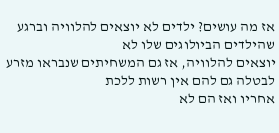אז מה עושים? ילדים לא יוצאים להלוויה וברגע שהילדים הביולוגים שלו לא
יוצאים להלוויה, אז גם המשחיתים שנבראו מזרע לבטלה גם להם אין רשות ללכת
אחריו ואז הם לא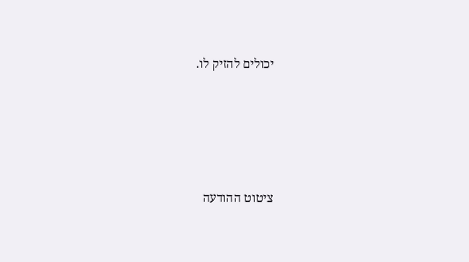יכולים להזיק לו.




ציטוט ההודעה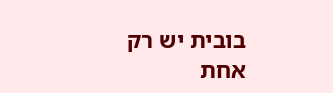בובית יש רק אחת